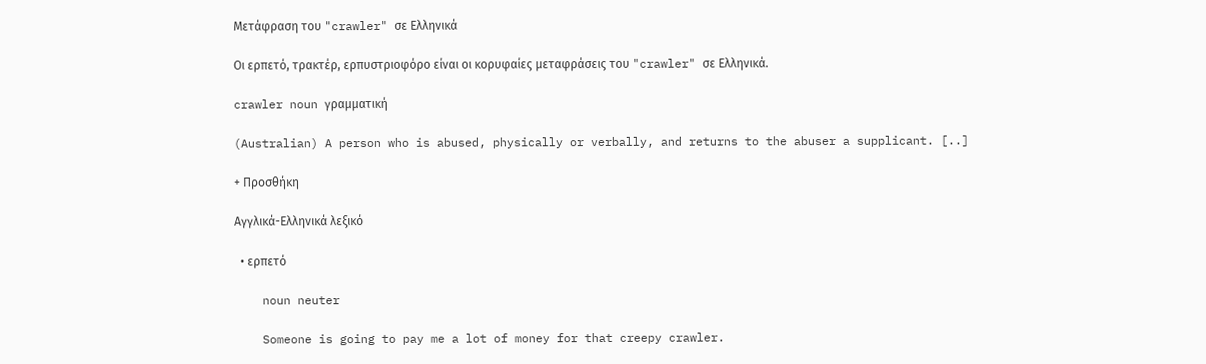Μετάφραση του "crawler" σε Ελληνικά

Οι ερπετό, τρακτέρ, ερπυστριοφόρο είναι οι κορυφαίες μεταφράσεις του "crawler" σε Ελληνικά.

crawler noun γραμματική

(Australian) A person who is abused, physically or verbally, and returns to the abuser a supplicant. [..]

+ Προσθήκη

Αγγλικά-Ελληνικά λεξικό

  • ερπετό

    noun neuter

    Someone is going to pay me a lot of money for that creepy crawler.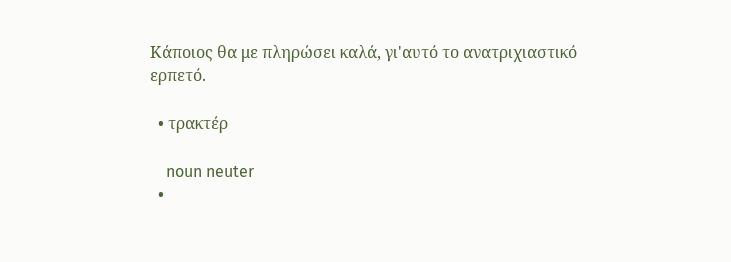Κάποιος θα με πληρώσει καλά, γι'αυτό το ανατριχιαστικό ερπετό.

  • τρακτέρ

    noun neuter
  •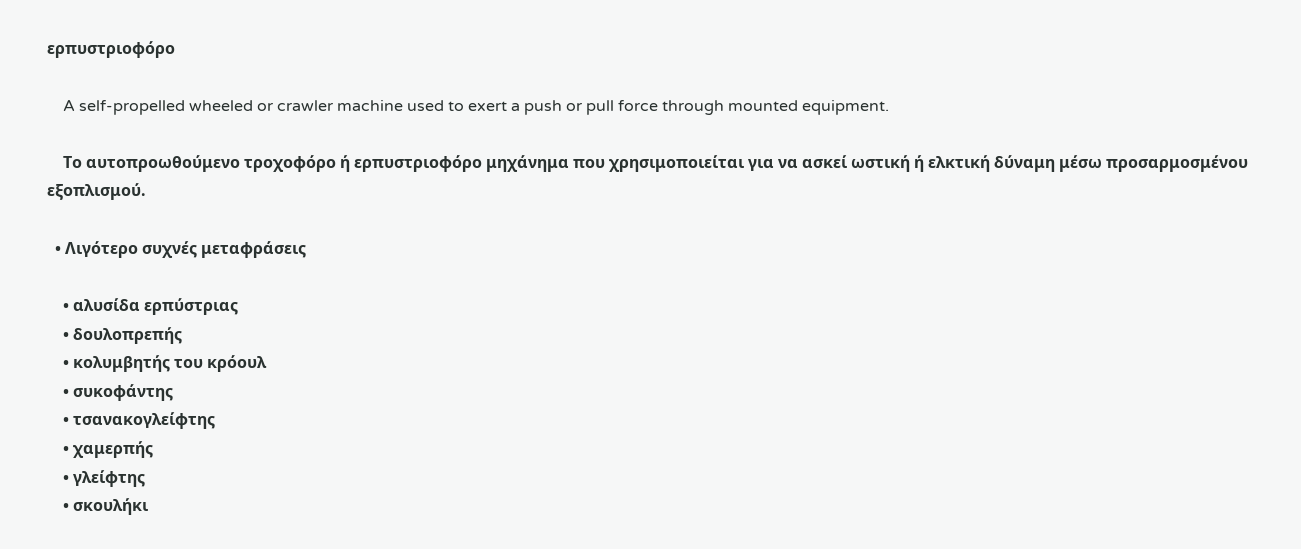ερπυστριοφόρο

    A self-propelled wheeled or crawler machine used to exert a push or pull force through mounted equipment.

    Το αυτοπροωθούμενο τροχοφόρο ή ερπυστριοφόρο μηχάνημα που χρησιμοποιείται για να ασκεί ωστική ή ελκτική δύναμη μέσω προσαρμοσμένου εξοπλισμού.

  • Λιγότερο συχνές μεταφράσεις

    • αλυσίδα ερπύστριας
    • δουλοπρεπής
    • κολυμβητής του κρόουλ
    • συκοφάντης
    • τσανακογλείφτης
    • χαμερπής
    • γλείφτης
    • σκουλήκι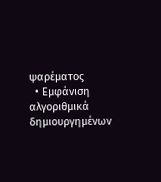ψαρέματος
  • Εμφάνιση αλγοριθμικά δημιουργημένων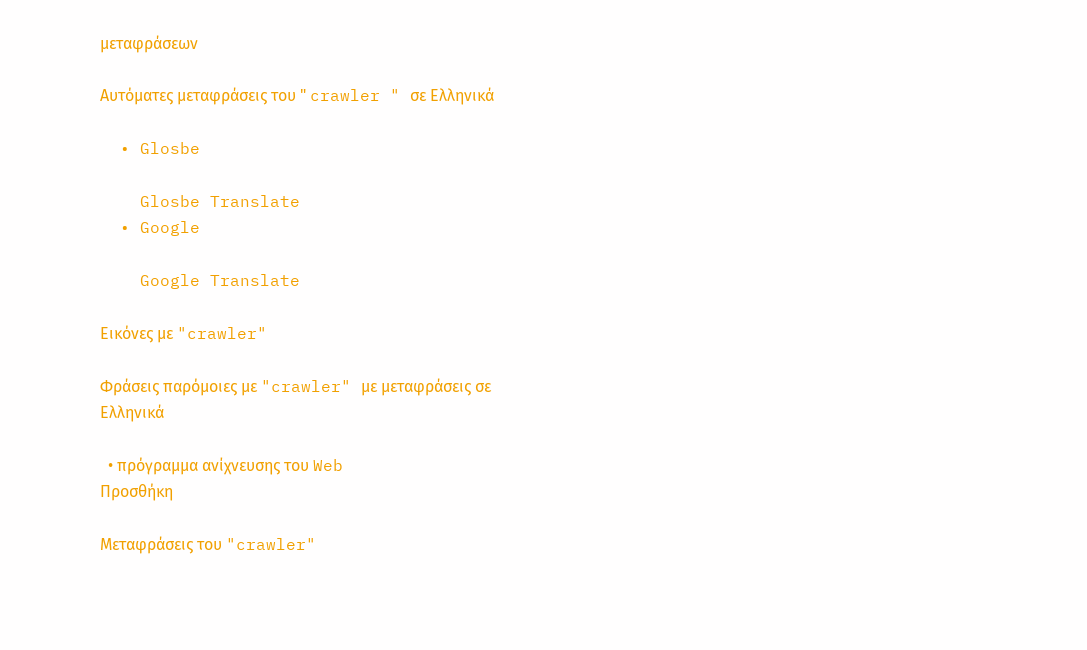μεταφράσεων

Αυτόματες μεταφράσεις του " crawler " σε Ελληνικά

  • Glosbe

    Glosbe Translate
  • Google

    Google Translate

Εικόνες με "crawler"

Φράσεις παρόμοιες με "crawler" με μεταφράσεις σε Ελληνικά

  • πρόγραμμα ανίχνευσης του Web
Προσθήκη

Μεταφράσεις του "crawler"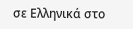σε Ελληνικά στο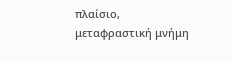πλαίσιο, μεταφραστική μνήμη